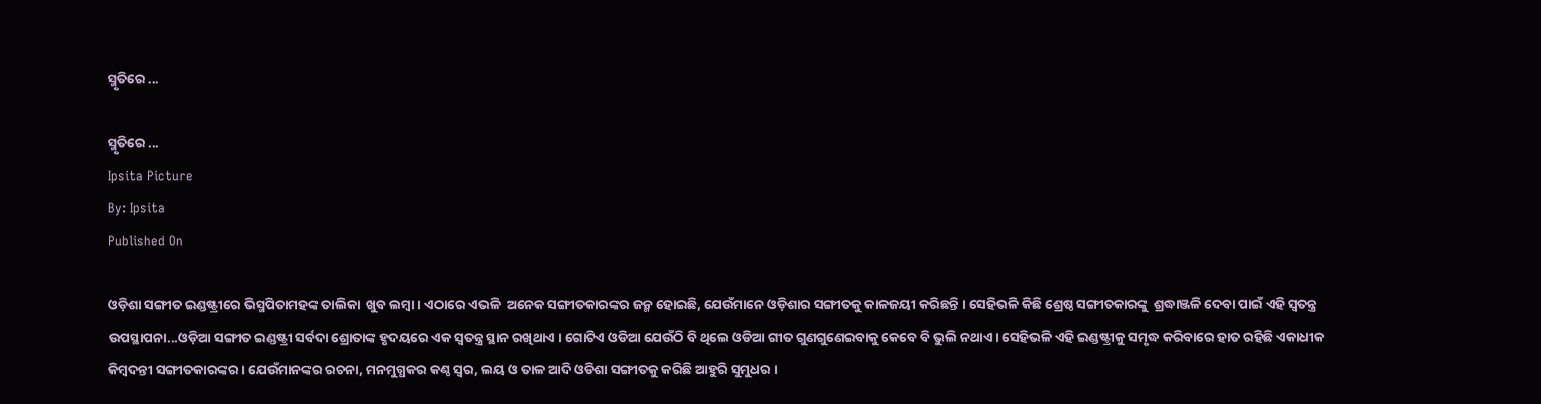ସ୍ମୃତିରେ ...

ସ୍ମୃତିରେ ...
Ipsita Picture
By: Ipsita
Published On

ଓଡ଼ିଶା ସଙ୍ଗୀତ ଇଣ୍ଡଷ୍ଟ୍ରୀରେ ଭିସ୍ମପିତାମହଙ୍କ ତାଲିକା  ଖୁବ ଲମ୍ବା । ଏଠାରେ ଏଭଳି  ଅନେକ ସଙ୍ଗୀତକାରଙ୍କର ଜନ୍ମ ହୋଇଛି, ଯେଉଁମାନେ ଓଡ଼ିଶାର ସଙ୍ଗୀତକୁ କାଳଜୟୀ କରିଛନ୍ତି । ସେହିଭଳି କିଛି ଶ୍ରେଷ୍ଠ ସଙ୍ଗୀତକାରଙ୍କୁ  ଶ୍ରଦ୍ଧାଞ୍ଜଳି ଦେବା ପାଇଁ ଏହି ସ୍ବତନ୍ତ୍ର ଉପସ୍ଥାପନା...ଓଡ଼ିଆ ସଙ୍ଗୀତ ଇଣ୍ଡଷ୍ଟ୍ରୀ ସର୍ବଦା ଶ୍ରୋତାଙ୍କ ହୃଦୟରେ ଏକ ସ୍ବତନ୍ତ୍ର ସ୍ଥାନ ରଖିଥାଏ । ଗୋଟିଏ ଓଡିଆ ଯେଉଁଠି ବି ଥିଲେ ଓଡିଆ ଗୀତ ଗୁଣଗୁଣେଇବାକୁ କେବେ ବି ଭୁଲି ନଥାଏ । ସେହିଭଳି ଏହି ଇଣ୍ଡଷ୍ଟ୍ରୀକୁ ସମୃଦ୍ଧ କରିବାରେ ହାତ ରହିଛି ଏକାଧୀକ କିମ୍ବଦନ୍ତୀ ସଙ୍ଗୀତକାରଙ୍କର । ଯେଉଁମାନଙ୍କର ରଚନା, ମନମୁଗ୍ଧକର କଣ୍ଠ ସ୍ବର, ଲୟ ଓ ତାଳ ଆଦି ଓଡିଶା ସଙ୍ଗୀତକୁ କରିଛି ଆହୁରି ସୁମୁଧର ।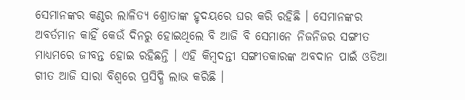ସେମାନଙ୍କର କଣ୍ଠର ଲାଳିତ୍ୟ ଶ୍ରୋତାଙ୍କ ହୃଦୟରେ ଘର କରି ରହିଛି । ସେମାନଙ୍କର ଅବର୍ତମାନ କାହିଁ କେଉଁ ଦିନରୁ ହୋଇଥିଲେ ବି ଆଜି ବି ସେମାନେ ନିଜନିଜର ସଙ୍ଗୀତ ମାଧ୍ୟମରେ ଜୀବନ୍ତ ହୋଇ ରହିଛନ୍ତି । ଏହି କିମ୍ବଦନ୍ତୀ ସଙ୍ଗୀତକାରଙ୍କ ଅବଦାନ ପାଇଁ ଓଡିଆ ଗୀତ ଆଜି ସାରା ବିଶ୍ବରେ ପ୍ରସିଦ୍ଧି ଲାଭ କରିଛି ।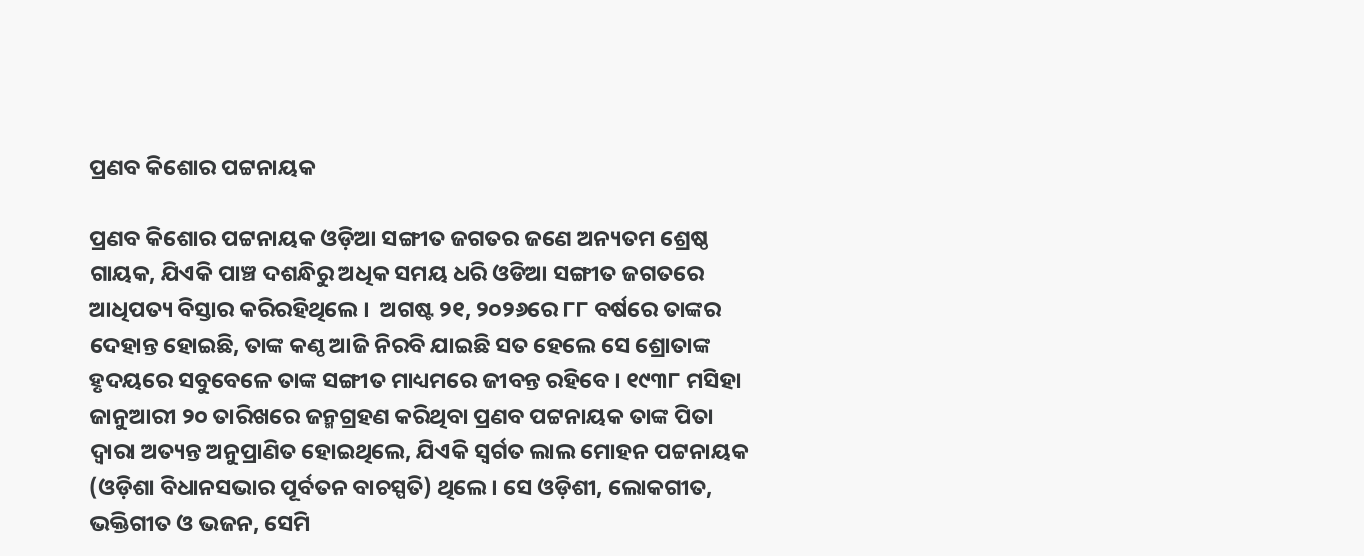ପ୍ରଣବ କିଶୋର ପଟ୍ଟନାୟକ

ପ୍ରଣବ କିଶୋର ପଟ୍ଟନାୟକ ଓଡ଼ିଆ ସଙ୍ଗୀତ ଜଗତର ଜଣେ ଅନ୍ୟତମ ଶ୍ରେଷ୍ଠ ଗାୟକ, ଯିଏକି ପାଞ୍ଚ ଦଶନ୍ଧିରୁ ଅଧିକ ସମୟ ଧରି ଓଡିଆ ସଙ୍ଗୀତ ଜଗତରେ ଆଧିପତ୍ୟ ବିସ୍ତାର କରିରହିଥିଲେ ।  ଅଗଷ୍ଟ ୨୧, ୨୦୨୬ରେ ୮୮ ବର୍ଷରେ ତାଙ୍କର ଦେହାନ୍ତ ହୋଇଛି, ତାଙ୍କ କଣ୍ଠ ଆଜି ନିରବି ଯାଇଛି ସତ ହେଲେ ସେ ଶ୍ରୋତାଙ୍କ ହୃଦୟରେ ସବୁବେଳେ ତାଙ୍କ ସଙ୍ଗୀତ ମାଧ୍ୟମରେ ଜୀବନ୍ତ ରହିବେ । ୧୯୩୮ ମସିହା ଜାନୁଆରୀ ୨୦ ତାରିଖରେ ଜନ୍ମଗ୍ରହଣ କରିଥିବା ପ୍ରଣବ ପଟ୍ଟନାୟକ ତାଙ୍କ ପିତା ଦ୍ୱାରା ଅତ୍ୟନ୍ତ ଅନୁପ୍ରାଣିତ ହୋଇଥିଲେ, ଯିଏକି ସ୍ୱର୍ଗତ ଲାଲ ମୋହନ ପଟ୍ଟନାୟକ (ଓଡ଼ିଶା ବିଧାନସଭାର ପୂର୍ବତନ ବାଚସ୍ପତି) ଥିଲେ । ସେ ଓଡ଼ିଶୀ, ଲୋକଗୀତ, ଭକ୍ତିଗୀତ ଓ ଭଜନ, ସେମି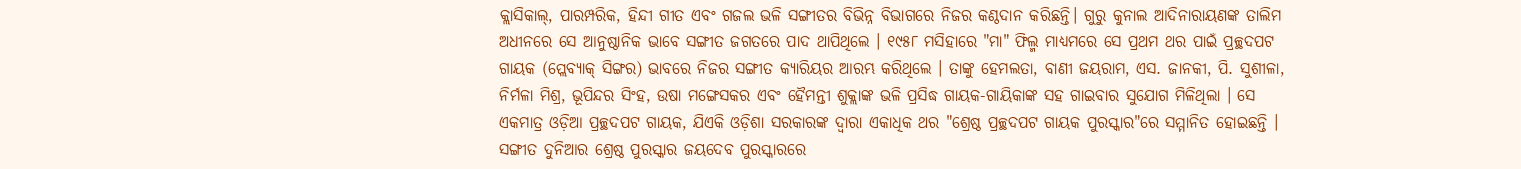କ୍ଲାସିକାଲ୍, ପାରମ୍ପରିକ, ହିନ୍ଦୀ ଗୀତ ଏବଂ ଗଜଲ ଭଳି ସଙ୍ଗୀତର ବିଭିନ୍ନ ବିଭାଗରେ ନିଜର କଣ୍ଠଦାନ କରିଛନ୍ତି। ଗୁରୁ କୁନାଲ ଆଦିନାରାୟଣଙ୍କ ତାଲିମ ଅଧୀନରେ ସେ ଆନୁଷ୍ଠାନିକ ଭାବେ ସଙ୍ଗୀତ ଜଗତରେ ପାଦ ଥାପିଥିଲେ । ୧୯୫୮ ମସିହାରେ "ମା" ଫିଲ୍ମ ମାଧ୍ୟମରେ ସେ ପ୍ରଥମ ଥର ପାଇଁ ପ୍ରଚ୍ଛଦପଟ ଗାୟକ (ପ୍ଲେବ୍ୟାକ୍ ସିଙ୍ଗର) ଭାବରେ ନିଜର ସଙ୍ଗୀତ କ୍ୟାରିୟର ଆରମ୍ଭ କରିଥିଲେ । ତାଙ୍କୁ ହେମଲତା, ବାଣୀ ଜୟରାମ, ଏସ. ଜାନକୀ, ପି. ସୁଶୀଳା, ନିର୍ମଳା ମିଶ୍ର, ଭୂପିନ୍ଦର ସିଂହ, ଉଷା ମଙ୍ଗେସକର ଏବଂ ହୈମନ୍ତୀ ଶୁକ୍ଲାଙ୍କ ଭଳି ପ୍ରସିଦ୍ଧ ଗାୟକ-ଗାୟିକାଙ୍କ ସହ ଗାଇବାର ସୁଯୋଗ ମିଳିଥିଲା । ସେ ଏକମାତ୍ର ଓଡ଼ିଆ ପ୍ରଚ୍ଛଦପଟ ଗାୟକ, ଯିଏକି ଓଡ଼ିଶା ସରକାରଙ୍କ ଦ୍ୱାରା ଏକାଧିକ ଥର "ଶ୍ରେଷ୍ଠ ପ୍ରଚ୍ଛଦପଟ ଗାୟକ ପୁରସ୍କାର"ରେ ସମ୍ମାନିତ ହୋଇଛନ୍ତି । ସଙ୍ଗୀତ ଦୁନିଆର ଶ୍ରେଷ୍ଠ ପୁରସ୍କାର ଜୟଦେବ ପୁରସ୍କାରରେ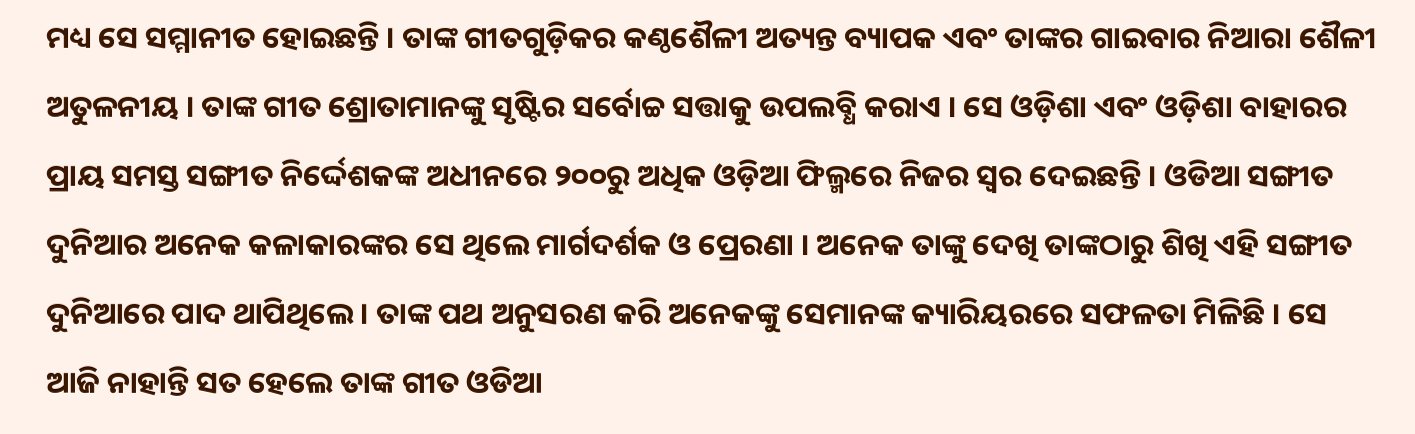ମଧ୍ୟ ସେ ସମ୍ମାନୀତ ହୋଇଛନ୍ତି । ତାଙ୍କ ଗୀତଗୁଡ଼ିକର କଣ୍ଠଶୈଳୀ ଅତ୍ୟନ୍ତ ବ୍ୟାପକ ଏବଂ ତାଙ୍କର ଗାଇବାର ନିଆରା ଶୈଳୀ ଅତୁଳନୀୟ । ତାଙ୍କ ଗୀତ ଶ୍ରୋତାମାନଙ୍କୁ ସୃଷ୍ଟିର ସର୍ବୋଚ୍ଚ ସତ୍ତାକୁ ଉପଲବ୍ଧି କରାଏ । ସେ ଓଡ଼ିଶା ଏବଂ ଓଡ଼ିଶା ବାହାରର ପ୍ରାୟ ସମସ୍ତ ସଙ୍ଗୀତ ନିର୍ଦ୍ଦେଶକଙ୍କ ଅଧୀନରେ ୨୦୦ରୁ ଅଧିକ ଓଡ଼ିଆ ଫିଲ୍ମରେ ନିଜର ସ୍ୱର ଦେଇଛନ୍ତି । ଓଡିଆ ସଙ୍ଗୀତ ଦୁନିଆର ଅନେକ କଳାକାରଙ୍କର ସେ ଥିଲେ ମାର୍ଗଦର୍ଶକ ଓ ପ୍ରେରଣା । ଅନେକ ତାଙ୍କୁ ଦେଖି ତାଙ୍କଠାରୁ ଶିଖି ଏହି ସଙ୍ଗୀତ ଦୁନିଆରେ ପାଦ ଥାପିଥିଲେ । ତାଙ୍କ ପଥ ଅନୁସରଣ କରି ଅନେକଙ୍କୁ ସେମାନଙ୍କ କ୍ୟାରିୟରରେ ସଫଳତା ମିଳିଛି । ସେ ଆଜି ନାହାନ୍ତି ସତ ହେଲେ ତାଙ୍କ ଗୀତ ଓଡିଆ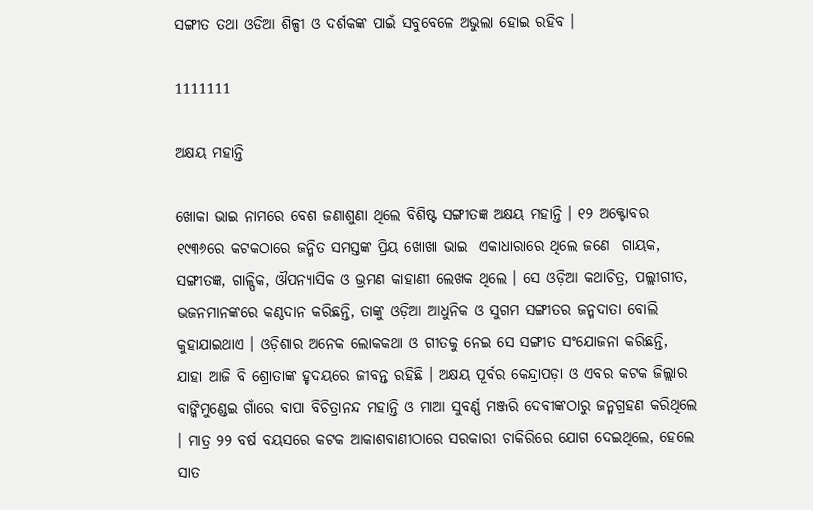ସଙ୍ଗୀତ ତଥା ଓଡିଆ ଶିଳ୍ପୀ ଓ ଦର୍ଶକଙ୍କ ପାଇଁ ସବୁବେଳେ ଅଭୁଲା ହୋଇ ରହିବ ।

1111111

ଅକ୍ଷୟ ମହାନ୍ତି

ଖୋକା ଭାଇ ନାମରେ ବେଶ ଜଣାଶୁଣା ଥିଲେ ବିଶିଷ୍ଟ ସଙ୍ଗୀତଜ୍ଞ ଅକ୍ଷୟ ମହାନ୍ତି । ୧୨ ଅକ୍ଟୋବର ୧୯୩୬ରେ କଟକଠାରେ ଜନ୍ମିତ ସମସ୍ତଙ୍କ ପ୍ରିୟ ଖୋଖା ଭାଇ  ଏକାଧାରାରେ ଥିଲେ ଜଣେ  ଗାୟକ, ସଙ୍ଗୀତଜ୍ଞ, ଗାଳ୍ପିକ, ଔପନ୍ୟାସିକ ଓ ଭ୍ରମଣ କାହାଣୀ ଲେଖକ ଥିଲେ । ସେ ଓଡ଼ିଆ କଥାଚିତ୍ର, ପଲ୍ଲୀଗୀତ, ଭଜନମାନଙ୍କରେ କଣ୍ଠଦାନ କରିଛନ୍ତି, ତାଙ୍କୁ ଓଡ଼ିଆ ଆଧୁନିକ ଓ ସୁଗମ ସଙ୍ଗୀତର ଜନ୍ମଦାତା ବୋଲି କୁହାଯାଇଥାଏ । ଓଡ଼ିଶାର ଅନେକ ଲୋକକଥା ଓ ଗୀତକୁ ନେଇ ସେ ସଙ୍ଗୀତ ସଂଯୋଜନା କରିଛନ୍ତି, ଯାହା ଆଜି ବି ଶ୍ରୋତାଙ୍କ ହୃଦୟରେ ଜୀବନ୍ତ ରହିଛି । ଅକ୍ଷୟ ପୂର୍ବର କେନ୍ଦ୍ରାପଡ଼ା ଓ ଏବର କଟକ ଜିଲ୍ଲାର ବାଙ୍କିମୁଣ୍ଡେଇ ଗାଁରେ ବାପା ବିଚିତ୍ରାନନ୍ଦ ମହାନ୍ତି ଓ ମାଆ ସୁବର୍ଣ୍ଣ ମଞ୍ଜରି ଦେବୀଙ୍କଠାରୁ ଜନ୍ମଗ୍ରହଣ କରିଥିଲେ । ମାତ୍ର ୨୨ ବର୍ଷ ବୟସରେ କଟକ ଆକାଶବାଣୀଠାରେ ସରକାରୀ ଚାକିରିରେ ଯୋଗ ଦେଇଥିଲେ, ହେଲେ ସାତ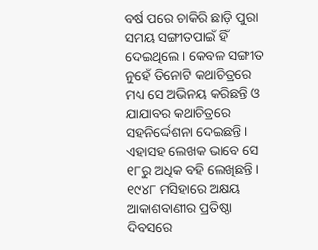ବର୍ଷ ପରେ ଚାକିରି ଛାଡ଼ି ପୁରା ସମୟ ସଙ୍ଗୀତପାଇଁ ହିଁ ଦେଇଥିଲେ । କେବଳ ସଙ୍ଗୀତ ନୁହେଁ ତିନୋଟି କଥାଚିତ୍ରରେ ମଧ୍ୟ ସେ ଅଭିନୟ କରିଛନ୍ତି ଓ ଯାଯାବର କଥାଚିତ୍ରରେ ସହନିର୍ଦ୍ଦେଶନା ଦେଇଛନ୍ତି । ଏହାସହ ଲେଖକ ଭାବେ ସେ ୧୮ରୁ ଅଧିକ ବହି ଲେଖିଛନ୍ତି । ୧୯୪୮ ମସିହାରେ ଅକ୍ଷୟ ଆକାଶବାଣୀର ପ୍ରତିଷ୍ଠା ଦିବସରେ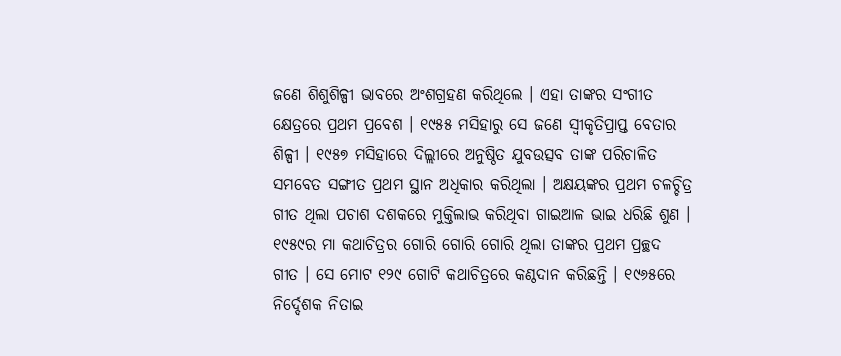ଜଣେ ଶିଶୁଶିଳ୍ପୀ ଭାବରେ ଅଂଶଗ୍ରହଣ କରିଥିଲେ । ଏହା ତାଙ୍କର ସଂଗୀତ କ୍ଷେତ୍ରରେ ପ୍ରଥମ ପ୍ରବେଶ । ୧୯୫୫ ମସିହାରୁ ସେ ଜଣେ ସ୍ୱୀକୃତିପ୍ରାପ୍ତ ବେତାର ଶିଳ୍ପୀ । ୧୯୫୭ ମସିହାରେ ଦିଲ୍ଲୀରେ ଅନୁଷ୍ଠିତ ଯୁବଉତ୍ସବ ତାଙ୍କ ପରିଚାଳିତ ସମବେତ ସଙ୍ଗୀତ ପ୍ରଥମ ସ୍ଥାନ ଅଧିକାର କରିଥିଲା । ଅକ୍ଷୟଙ୍କର ପ୍ରଥମ ଚଳଚ୍ଚିତ୍ର ଗୀତ ଥିଲା ପଚାଶ ଦଶକରେ ମୁକ୍ତିଲାଭ କରିଥିବା ଗାଇଆଳ ଭାଇ ଧରିଛି ଶୁଣ । ୧୯୫୯ର ମା କଥାଚିତ୍ରର ଗୋରି ଗୋରି ଗୋରି ଥିଲା ତାଙ୍କର ପ୍ରଥମ ପ୍ରଚ୍ଛଦ ଗୀତ । ସେ ମୋଟ ୧୨୯ ଗୋଟି କଥାଚିତ୍ରରେ କଣ୍ଠଦାନ କରିଛନ୍ତି । ୧୯୬୫ରେ ନିର୍ଦ୍ଦେଶକ ନିତାଇ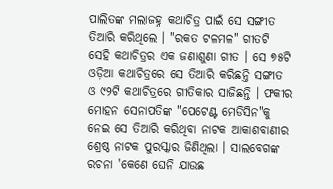ପାଲିତଙ୍କ ମଲାଜହ୍ନ କଥାଚିତ୍ର ପାଇଁ ସେ ସଙ୍ଗୀତ ତିଆରି କରିଥିଲେ । "ରକତ ଟଳମଳ" ଗୀତଟି ସେହି କଥାଚିତ୍ରର ଏକ ଜଣାଶୁଣା ଗୀତ । ସେ ୭୫ଟି ଓଡ଼ିଆ କଥାଚିତ୍ରରେ ସେ ତିଆରି କରିଛନ୍ତି ସଙ୍ଗୀତ ଓ ୯୨ଟି କଥାଚିତ୍ରରେ ଗୀତିକାର ସାଜିଛନ୍ତି । ଫକୀର ମୋହନ ସେନାପତିଙ୍କ "ପେଟେଣ୍ଟ ମେଡିସିନ"କୁ ନେଇ ସେ ତିଆରି କରିଥିବା ନାଟକ ଆକାଶବାଣୀର ଶ୍ରେଷ୍ଠ ନାଟକ ପୁରସ୍କାର ଜିଣିଥିଲା । ସାଲବେଗଙ୍କ ରଚନା 'କେଣେ ଘେନି ଯାଉଛ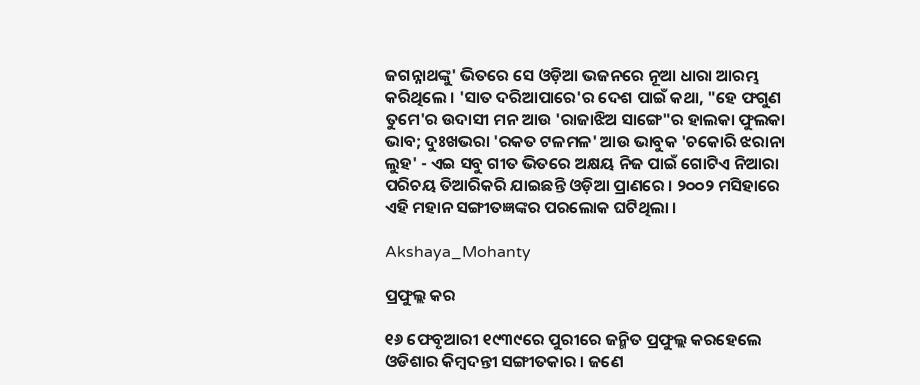ଜଗନ୍ନାଥଙ୍କୁ' ଭିତରେ ସେ ଓଡ଼ିଆ ଭଜନରେ ନୂଆ ଧାରା ଆରମ୍ଭ କରିଥିଲେ । 'ସାତ ଦରିଆପାରେ'ର ଦେଶ ପାଇଁ କଥା, "ହେ ଫଗୁଣ ତୁମେ'ର ଉଦାସୀ ମନ ଆଉ 'ରାଜାଝିଅ ସାଙ୍ଗେ"ର ହାଲକା ଫୁଲକା ଭାବ; ଦୁଃଖଭରା 'ରକତ ଟଳମଳ' ଆଉ ଭାବୁକ 'ଚକୋରି ଝରାନା ଲୁହ' - ଏଇ ସବୁ ଗୀତ ଭିତରେ ଅକ୍ଷୟ ନିଜ ପାଇଁ ଗୋଟିଏ ନିଆରା ପରିଚୟ ତିଆରିକରି ଯାଇଛନ୍ତି ଓଡ଼ିଆ ପ୍ରାଣରେ । ୨୦୦୨ ମସିହାରେ ଏହି ମହାନ ସଙ୍ଗୀତଜ୍ଞଙ୍କର ପରଲୋକ ଘଟିଥିଲା ।

Akshaya_Mohanty

ପ୍ରଫୁଲ୍ଲ କର

୧୬ ଫେବୃଆରୀ ୧୯୩୯ରେ ପୁରୀରେ ଜନ୍ମିତ ପ୍ରଫୁଲ୍ଲ କରହେଲେ ଓଡିଶାର କିମ୍ବଦନ୍ତୀ ସଙ୍ଗୀତକାର । ଜଣେ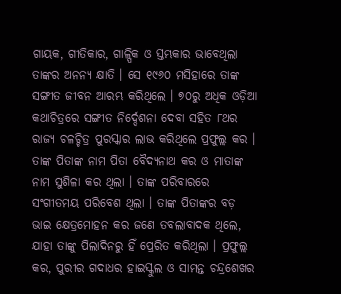ଗାୟକ, ଗୀତିକାର, ଗାଳ୍ପିକ ଓ ସ୍ତମ୍ଭକାର ଭାବେଥିଲା ତାଙ୍କର ଅନନ୍ୟ କ୍ଷାତି । ସେ ୧୯୬୦ ମସିହାରେ ତାଙ୍କ ସଙ୍ଗୀତ ଜୀବନ ଆରମ୍ଭ କରିଥିଲେ । ୭୦ରୁ ଅଧିକ ଓଡ଼ିଆ କଥାଚିତ୍ରରେ ସଙ୍ଗୀତ ନିର୍ଦ୍ଦେଶନା ଦେବା ସହିତ ୮ଥର ରାଜ୍ୟ ଚଳଚ୍ଚିତ୍ର ପୁରସ୍କାର ଲାଭ କରିଥିଲେ ପ୍ରଫୁଲ୍ଲ କର । ତାଙ୍କ ପିତାଙ୍କ ନାମ ପିତା ବୈଦ୍ୟନାଥ କର ଓ ମାତାଙ୍କ ନାମ ସୁଶିଳା କର ଥିଲା । ତାଙ୍କ ପରିବାରରେ ସଂଗୀତମୟ ପରିବେଶ ଥିଲା । ତାଙ୍କ ପିତାଙ୍କର ବଡ଼ ଭାଇ କ୍ଷେତ୍ରମୋହନ କର ଜଣେ ତବଲାବାଦକ ଥିଲେ, ଯାହା ତାଙ୍କୁ ପିଲାଦିନରୁ ହିଁ ପ୍ରେରିତ କରିଥିଲା । ପ୍ରଫୁଲ୍ଲ କର, ପୁରୀର ଗଦାଧର ହାଇସ୍କୁଲ ଓ ସାମନ୍ତ ଚନ୍ଦ୍ରଶେଖର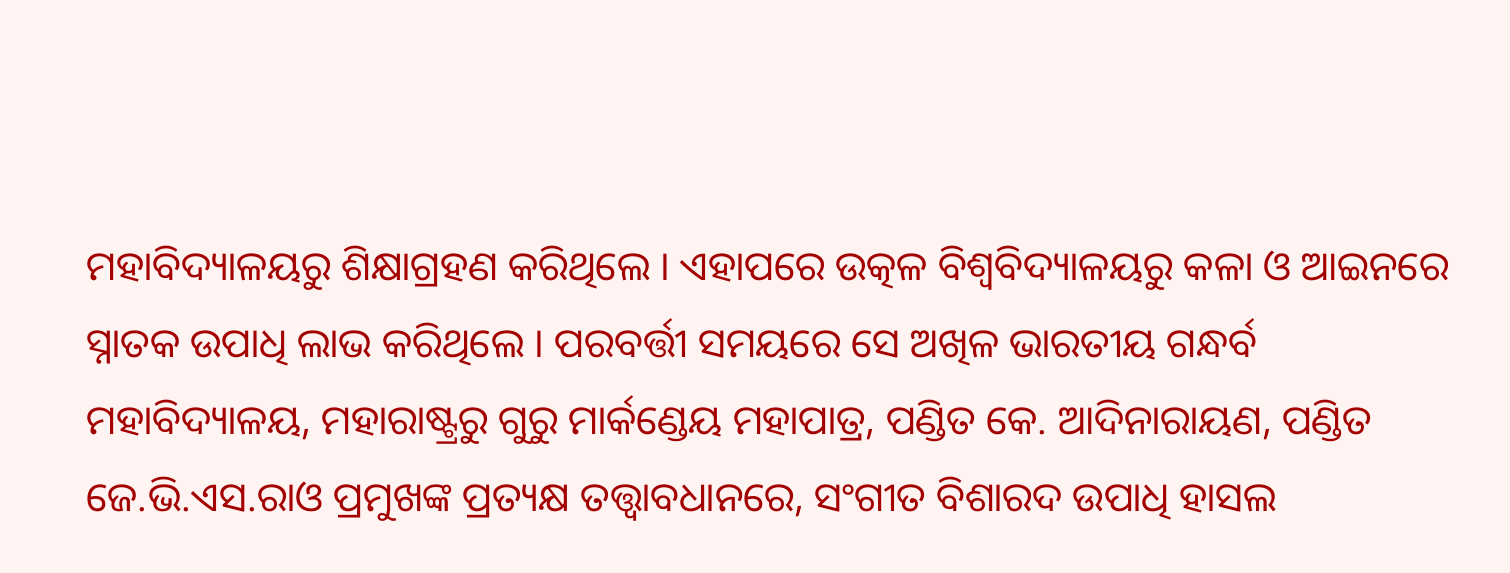ମହାବିଦ୍ୟାଳୟରୁ ଶିକ୍ଷାଗ୍ରହଣ କରିଥିଲେ । ଏହାପରେ ଉତ୍କଳ ବିଶ୍ୱବିଦ୍ୟାଳୟରୁ କଳା ଓ ଆଇନରେ ସ୍ନାତକ ଉପାଧି ଲାଭ କରିଥିଲେ । ପରବର୍ତ୍ତୀ ସମୟରେ ସେ ଅଖିଳ ଭାରତୀୟ ଗନ୍ଧର୍ବ ମହାବିଦ୍ୟାଳୟ, ମହାରାଷ୍ଟ୍ରରୁ ଗୁରୁ ମାର୍କଣ୍ଡେୟ ମହାପାତ୍ର, ପଣ୍ଡିତ କେ. ଆଦିନାରାୟଣ, ପଣ୍ଡିତ ଜେ.ଭି.ଏସ.ରାଓ ପ୍ରମୁଖଙ୍କ ପ୍ରତ୍ୟକ୍ଷ ତତ୍ତ୍ୱାବଧାନରେ, ସଂଗୀତ ବିଶାରଦ ଉପାଧି ହାସଲ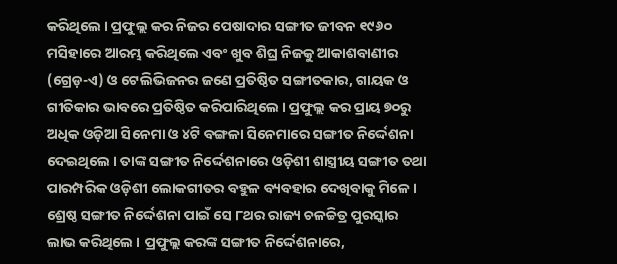କରିଥିଲେ । ପ୍ରଫୁଲ୍ଲ କର ନିଜର ପେଷାଦାର ସଙ୍ଗୀତ ଜୀବନ ୧୯୬୦ ମସିହାରେ ଆରମ୍ଭ କରିଥିଲେ ଏବଂ ଖୁବ ଶିଘ୍ର ନିଜକୁ ଆକାଶବାଣୀର (ଗ୍ରେଡ଼-ଏ) ଓ ଟେଲିଭିଜନର ଜଣେ ପ୍ରତିଷ୍ଠିତ ସଙ୍ଗୀତକାର, ଗାୟକ ଓ ଗୀତିକାର ଭାବରେ ପ୍ରତିଷ୍ଠିତ କରିପାରିଥିଲେ । ପ୍ରଫୁଲ୍ଲ କର ପ୍ରାୟ ୭୦ରୁ ଅଧିକ ଓଡ଼ିଆ ସିନେମା ଓ ୪ଟି ବଙ୍ଗଳା ସିନେମାରେ ସଙ୍ଗୀତ ନିର୍ଦ୍ଦେଶନା ଦେଇଥିଲେ । ତାଙ୍କ ସଙ୍ଗୀତ ନିର୍ଦ୍ଦେଶନାରେ ଓଡ଼ିଶୀ ଶାସ୍ତ୍ରୀୟ ସଙ୍ଗୀତ ତଥା ପାରମ୍ପରିକ ଓଡ଼ିଶୀ ଲୋକଗୀତର ବହୁଳ ବ୍ୟବହାର ଦେଖିବାକୁ ମିଳେ । ଶ୍ରେଷ୍ଠ ସଙ୍ଗୀତ ନିର୍ଦ୍ଦେଶନା ପାଇଁ ସେ ୮ଥର ରାଜ୍ୟ ଚଳଚ୍ଚିତ୍ର ପୁରସ୍କାର ଲାଭ କରିଥିଲେ । ପ୍ରଫୁଲ୍ଲ କରଙ୍କ ସଙ୍ଗୀତ ନିର୍ଦ୍ଦେଶନାରେ,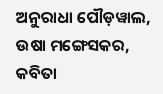ଅନୁରାଧା ପୌଡ଼ୱାଲ, ଉଷା ମଙ୍ଗେସକର, କବିତା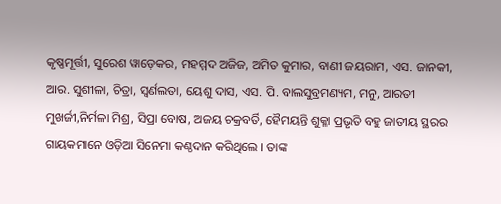କୃଷ୍ଣମୂର୍ତ୍ତୀ, ସୁରେଶ ୱାଡ଼େକର, ମହମ୍ମଦ ଅଜିଜ, ଅମିତ କୁମାର, ବାଣୀ ଜୟରାମ, ଏସ. ଜାନକୀ, ଆର. ସୁଶୀଳା, ଚିତ୍ରା, ସ୍ୱର୍ଣଲତା, ୟେଶୁ ଦାସ, ଏସ. ପି. ବାଲସୁବ୍ରମଣ୍ୟମ, ମନୁ, ଆରତୀ ମୁଖର୍ଜୀ,ନିର୍ମଳା ମିଶ୍ର, ସିପ୍ରା ବୋଷ, ଅଜୟ ଚକ୍ରବର୍ତି, ହୈମୟନ୍ତି ଶୁକ୍ଳା ପ୍ରଭୃତି ବହୁ ଜାତୀୟ ସ୍ଥରର ଗାୟକମାନେ ଓଡ଼ିଆ ସିନେମା କଣ୍ଠଦାନ କରିଥିଲେ । ତାଙ୍କ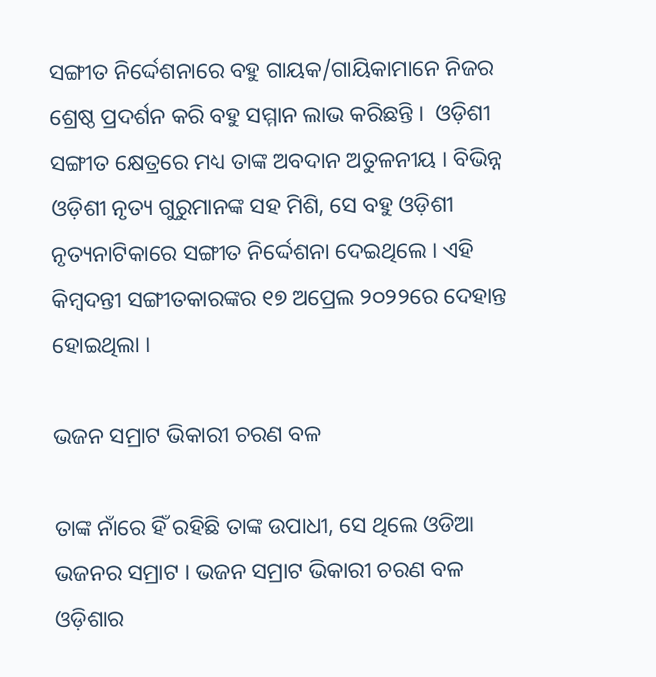ସଙ୍ଗୀତ ନିର୍ଦ୍ଦେଶନାରେ ବହୁ ଗାୟକ/ଗାୟିକାମାନେ ନିଜର ଶ୍ରେଷ୍ଠ ପ୍ରଦର୍ଶନ କରି ବହୁ ସମ୍ମାନ ଲାଭ କରିଛନ୍ତି ।  ଓଡ଼ିଶୀ ସଙ୍ଗୀତ କ୍ଷେତ୍ରରେ ମଧ୍ୟ ତାଙ୍କ ଅବଦାନ ଅତୁଳନୀୟ । ବିଭିନ୍ନ ଓଡ଼ିଶୀ ନୃତ୍ୟ ଗୁରୁମାନଙ୍କ ସହ ମିଶି, ସେ ବହୁ ଓଡ଼ିଶୀ ନୃତ୍ୟନାଟିକାରେ ସଙ୍ଗୀତ ନିର୍ଦ୍ଦେଶନା ଦେଇଥିଲେ । ଏହି କିମ୍ବଦନ୍ତୀ ସଙ୍ଗୀତକାରଙ୍କର ୧୭ ଅପ୍ରେଲ ୨୦୨୨ରେ ଦେହାନ୍ତ ହୋଇଥିଲା ।

ଭଜନ ସମ୍ରାଟ ଭିକାରୀ ଚରଣ ବଳ

ତାଙ୍କ ନାଁରେ ହିଁ ରହିଛି ତାଙ୍କ ଉପାଧୀ, ସେ ଥିଲେ ଓଡିଆ ଭଜନର ସମ୍ରାଟ । ଭଜନ ସମ୍ରାଟ ଭିକାରୀ ଚରଣ ବଳ ଓଡ଼ିଶାର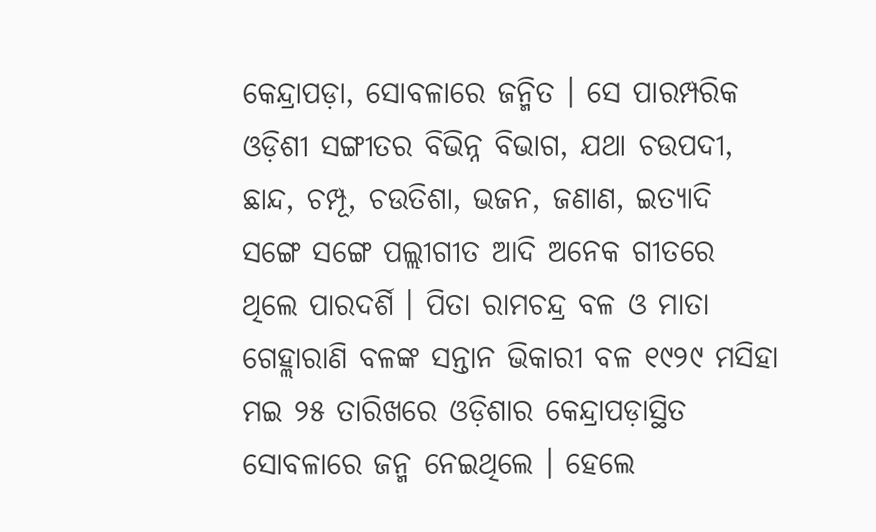କେନ୍ଦ୍ରାପଡ଼ା, ସୋବଳାରେ ଜନ୍ମିତ । ସେ ପାରମ୍ପରିକ ଓଡ଼ିଶୀ ସଙ୍ଗୀତର ବିଭିନ୍ନ ବିଭାଗ, ଯଥା ଚଉପଦୀ, ଛାନ୍ଦ, ଚମ୍ପୂ, ଚଉତିଶା, ଭଜନ, ଜଣାଣ, ଇତ୍ୟାଦି ସଙ୍ଗେ ସଙ୍ଗେ ପଲ୍ଲୀଗୀତ ଆଦି ଅନେକ ଗୀତରେ ଥିଲେ ପାରଦର୍ଶି । ପିତା ରାମଚନ୍ଦ୍ର ବଳ ଓ ମାତା ଗେହ୍ଲାରାଣି ବଳଙ୍କ ସନ୍ତାନ ଭିକାରୀ ବଳ ୧୯୨୯ ମସିହା ମଇ ୨୫ ତାରିଖରେ ଓଡ଼ିଶାର କେନ୍ଦ୍ରାପଡ଼ାସ୍ଥିତ ସୋବଳାରେ ଜନ୍ମ ନେଇଥିଲେ । ହେଲେ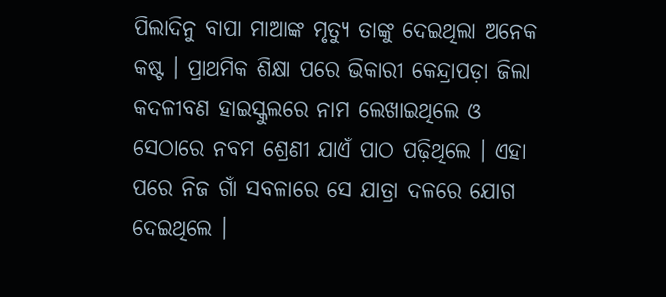ପିଲାଦିନୁ ବାପା ମାଆଙ୍କ ମୃତ୍ୟୁ ତାଙ୍କୁ ଦେଇଥିଲା ଅନେକ କଷ୍ଟ । ପ୍ରାଥମିକ ଶିକ୍ଷା ପରେ ଭିକାରୀ କେନ୍ଦ୍ରାପଡ଼ା ଜିଲା କଦଳୀବଣ ହାଇସ୍କୁଲରେ ନାମ ଲେଖାଇଥିଲେ ଓ ସେଠାରେ ନବମ ଶ୍ରେଣୀ ଯାଏଁ ପାଠ ପଢ଼ିଥିଲେ । ଏହା ପରେ ନିଜ ଗାଁ ସବଳାରେ ସେ ଯାତ୍ରା ଦଳରେ ଯୋଗ ଦେଇଥିଲେ ।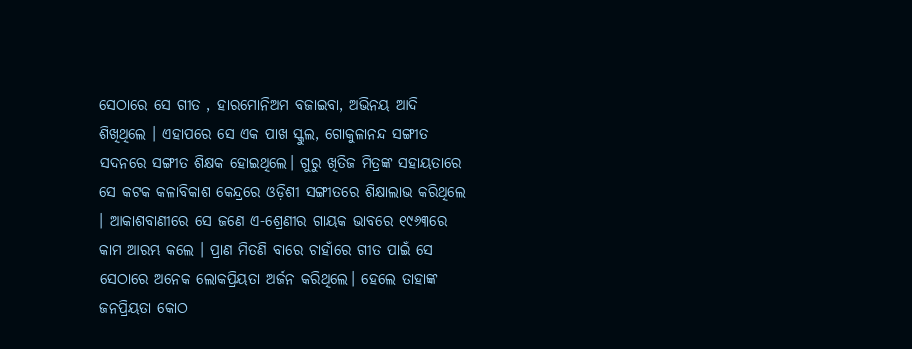ସେଠାରେ ସେ ଗୀତ , ହାରମୋନିଅମ ବଜାଇବା, ଅଭିନୟ ଆଦି ଶିଖିଥିଲେ । ଏହାପରେ ସେ ଏକ ପାଖ ସ୍କୁଲ, ଗୋକୁଳାନନ୍ଦ ସଙ୍ଗୀତ ସଦନରେ ସଙ୍ଗୀତ ଶିକ୍ଷକ ହୋଇଥିଲେ। ଗୁରୁ ଖିତିଜ ମିତ୍ରଙ୍କ ସହାୟତାରେ ସେ କଟକ କଳାବିକାଶ କେନ୍ଦ୍ରରେ ଓଡ଼ିଶୀ ସଙ୍ଗୀତରେ ଶିକ୍ଷାଲାଭ କରିଥିଲେ । ଆକାଶବାଣୀରେ ସେ ଜଣେ ଏ-ଶ୍ରେଣୀର ଗାୟକ ଭାବରେ ୧୯୬୩ରେ କାମ ଆରମ୍ଭ କଲେ । ପ୍ରାଣ ମିତଣି ବାରେ ଚାହାଁରେ ଗୀତ ପାଇଁ ସେ ସେଠାରେ ଅନେକ ଲୋକପ୍ରିୟତା ଅର୍ଜନ କରିଥିଲେ। ହେଲେ ତାହାଙ୍କ ଜନପ୍ରିୟତା କୋଠ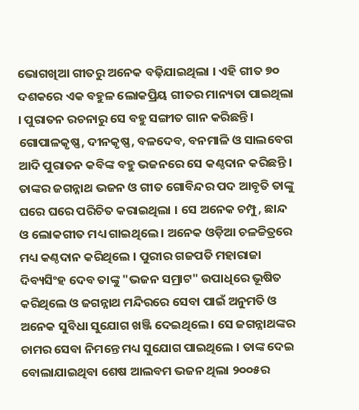ଭୋଗଖିଆ ଗୀତରୁ ଅନେକ ବଢ଼ିଯାଇଥିଲା । ଏହି ଗୀତ ୭୦ ଦଶକରେ ଏକ ବହୁଳ ଲୋକପ୍ରିୟ ଗୀତର ମାନ୍ୟତା ପାଇଥିଲା । ପୁରାତନ ରଚନାରୁ ସେ ବହୁ ସଙ୍ଗୀତ ଗାନ କରିଛନ୍ତି। ଗୋପାଳକୃଷ୍ଣ, ଦୀନକୃଷ୍ଣ, ବଳଦେବ, ବନମାଳି ଓ ସାଲବେଗ ଆଦି ପୁରାତନ କବିଙ୍କ ବହୁ ଭଜନରେ ସେ କଣ୍ଠଦାନ କରିଛନ୍ତି । ତାଙ୍କର ଜଗନ୍ନାଥ ଭଜନ ଓ ଗୀତ ଗୋବିନ୍ଦର ପଦ ଆବୃତି ତାଙ୍କୁ ଘରେ ଘରେ ପରିଚିତ କରାଇଥିଲା । ସେ ଅନେକ ଚମ୍ପୁ, ଛାନ୍ଦ ଓ ଲୋକଗୀତ ମଧ୍ୟ ଗାଇଥିଲେ । ଅନେକ ଓଡ଼ିଆ ଚଳଚ୍ଚିତ୍ରରେ ମଧ୍ୟ କଣ୍ଠଦାନ କରିଥିଲେ । ପୁରୀର ଗଜପତି ମହାରାଜା ଦିବ୍ୟସିଂହ ଦେବ ତାଙ୍କୁ "ଭଜନ ସମ୍ରାଟ" ଉପାଧିରେ ଭୂଷିତ କରିଥିଲେ ଓ ଜଗନ୍ନାଥ ମନ୍ଦିରରେ ସେବା ପାଇଁ ଅନୁମତି ଓ ଅନେକ ସୁବିଧା ସୁଯୋଗ ଖଞ୍ଜି ଦେଇଥିଲେ । ସେ ଜଗନ୍ନାଥଙ୍କର ଚାମର ସେବା ନିମନ୍ତେ ମଧ୍ୟ ସୁଯୋଗ ପାଇଥିଲେ । ତାଙ୍କ ଦେଇ ବୋଲାଯାଇଥିବା ଶେଷ ଆଲବମ ଭଜନ ଥିଲା ୨୦୦୫ର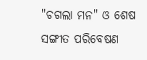"ଚଗଲା ମନ" ଓ ଶେଷ ସଙ୍ଗୀତ ପରିବେଷଣ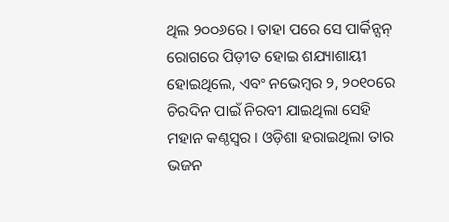ଥିଲ ୨୦୦୬ରେ । ତାହା ପରେ ସେ ପାର୍କିନ୍ସନ୍ ରୋଗରେ ପିଡ଼ୀତ ହୋଇ ଶଯ୍ୟାଶାୟୀ ହୋଇଥିଲେ, ଏବଂ ନଭେମ୍ବର ୨, ୨୦୧୦ରେ ଚିରଦିନ ପାଇଁ ନିରବୀ ଯାଇଥିଲା ସେହି ମହାନ କଣ୍ଠସ୍ବର । ଓଡ଼ିଶା ହରାଇଥିଲା ତାର ଭଜନ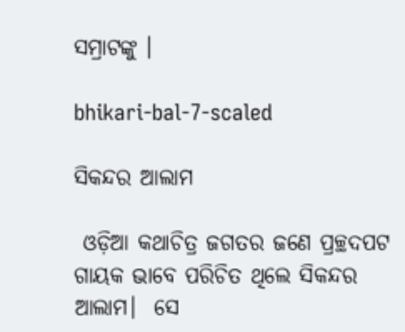ସମ୍ରାଟଙ୍କୁ ।

bhikari-bal-7-scaled

ସିକନ୍ଦର ଆଲାମ

 ଓଡ଼ିଆ କଥାଚିତ୍ର ଜଗତର ଜଣେ ପ୍ରଚ୍ଛଦପଟ ଗାୟକ ଭାବେ ପରିଚିତ ଥିଲେ ସିକନ୍ଦର ଆଲାମ।  ସେ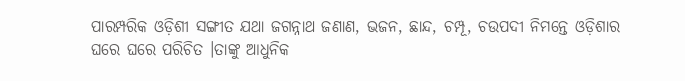ପାରମ୍ପରିକ ଓଡ଼ିଶୀ ସଙ୍ଗୀତ ଯଥା ଜଗନ୍ନାଥ ଜଣାଣ, ଭଜନ, ଛାନ୍ଦ, ଚମ୍ପୂ, ଚଉପଦୀ ନିମନ୍ତେ ଓଡ଼ିଶାର ଘରେ ଘରେ ପରିଚିତ ।ତାଙ୍କୁ ଆଧୁନିକ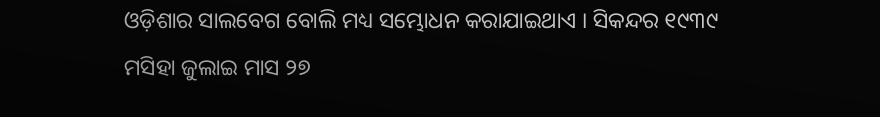ଓଡ଼ିଶାର ସାଲବେଗ ବୋଲି ମଧ୍ୟ ସମ୍ଭୋଧନ କରାଯାଇଥାଏ । ସିକନ୍ଦର ୧୯୩୯ ମସିହା ଜୁଲାଇ ମାସ ୨୭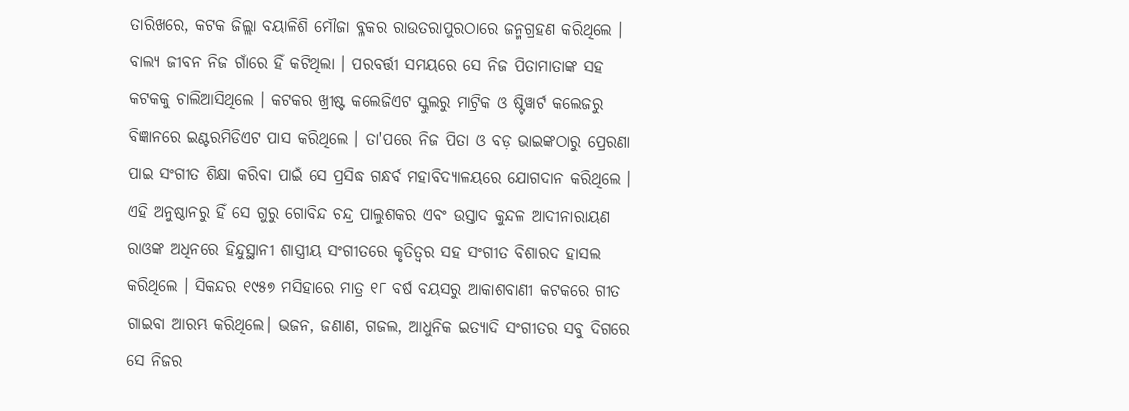ତାରିଖରେ, କଟକ ଜିଲ୍ଲା ବୟାଳିଶି ମୌଜା ବ୍ଳକର ରାଉତରାପୁରଠାରେ ଜନ୍ମଗ୍ରହଣ କରିଥିଲେ । ବାଲ୍ୟ ଜୀବନ ନିଜ ଗାଁରେ ହିଁ କଟିଥିଲା । ପରବର୍ତ୍ତୀ ସମୟରେ ସେ ନିଜ ପିତାମାତାଙ୍କ ସହ କଟକକୁ ଚାଲିଆସିଥିଲେ । କଟକର ଖ୍ରୀଷ୍ଟ କଲେଜିଏଟ ସ୍କୁଲରୁ ମାଟ୍ରିକ ଓ ଷ୍ଟିୱାର୍ଟ କଲେଜରୁ ବିଜ୍ଞାନରେ ଇଣ୍ଟରମିଡିଏଟ ପାସ କରିଥିଲେ । ତା'ପରେ ନିଜ ପିତା ଓ ବଡ଼ ଭାଇଙ୍କଠାରୁ ପ୍ରେରଣା ପାଇ ସଂଗୀତ ଶିକ୍ଷା କରିବା ପାଇଁ ସେ ପ୍ରସିଦ୍ଧ ଗନ୍ଧର୍ବ ମହାବିଦ୍ୟାଳୟରେ ଯୋଗଦାନ କରିଥିଲେ । ଏହି ଅନୁଷ୍ଠାନରୁ ହିଁ ସେ ଗୁରୁ ଗୋବିନ୍ଦ ଚନ୍ଦ୍ର ପାଲୁଶକର ଏବଂ ଉସ୍ତାଦ କୁନ୍ଦଳ ଆଦୀନାରାୟଣ ରାଓଙ୍କ ଅଧିନରେ ହିନ୍ଦୁସ୍ଥାନୀ ଶାସ୍ତ୍ରୀୟ ସଂଗୀତରେ କୃତିତ୍ୱର ସହ ସଂଗୀତ ବିଶାରଦ ହାସଲ କରିଥିଲେ । ସିକନ୍ଦର ୧୯୫୭ ମସିହାରେ ମାତ୍ର ୧୮ ବର୍ଷ ବୟସରୁ ଆକାଶବାଣୀ କଟକରେ ଗୀତ ଗାଇବା ଆରମ୍ଭ କରିଥିଲେ। ଭଜନ, ଜଣାଣ, ଗଜଲ, ଆଧୁନିକ ଇତ୍ୟାଦି ସଂଗୀତର ସବୁ ଦିଗରେ ସେ ନିଜର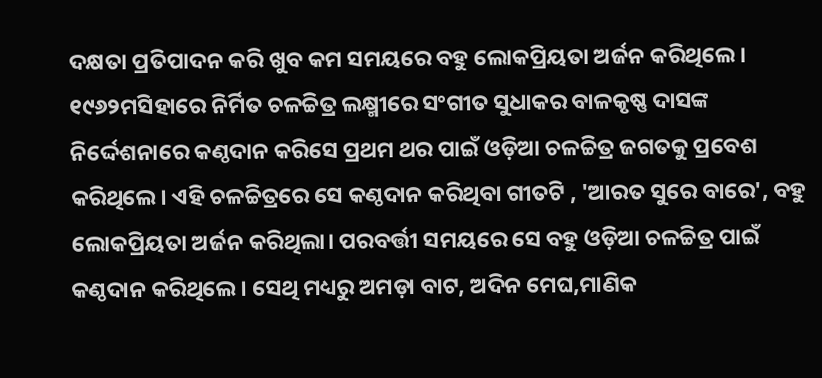ଦକ୍ଷତା ପ୍ରତିପାଦନ କରି ଖୁବ କମ ସମୟରେ ବହୁ ଲୋକପ୍ରିୟତା ଅର୍ଜନ କରିଥିଲେ । ୧୯୬୨ମସିହାରେ ନିର୍ମିତ ଚଳଚ୍ଚିତ୍ର ଲକ୍ଷ୍ମୀରେ ସଂଗୀତ ସୁଧାକର ବାଳକୃଷ୍ଣ ଦାସଙ୍କ ନିର୍ଦ୍ଦେଶନାରେ କଣ୍ଠଦାନ କରିସେ ପ୍ରଥମ ଥର ପାଇଁ ଓଡ଼ିଆ ଚଳଚ୍ଚିତ୍ର ଜଗତକୁ ପ୍ରବେଶ କରିଥିଲେ। ଏହି ଚଳଚ୍ଚିତ୍ରରେ ସେ କଣ୍ଠଦାନ କରିଥିବା ଗୀତଟି , 'ଆରତ ସୁରେ ବାରେ', ବହୁ ଲୋକପ୍ରିୟତା ଅର୍ଜନ କରିଥିଲା। ପରବର୍ତ୍ତୀ ସମୟରେ ସେ ବହୁ ଓଡ଼ିଆ ଚଳଚ୍ଚିତ୍ର ପାଇଁ କଣ୍ଠଦାନ କରିଥିଲେ । ସେଥି ମଧ୍ୟରୁ ଅମଡ଼ା ବାଟ, ଅଦିନ ମେଘ,ମାଣିକ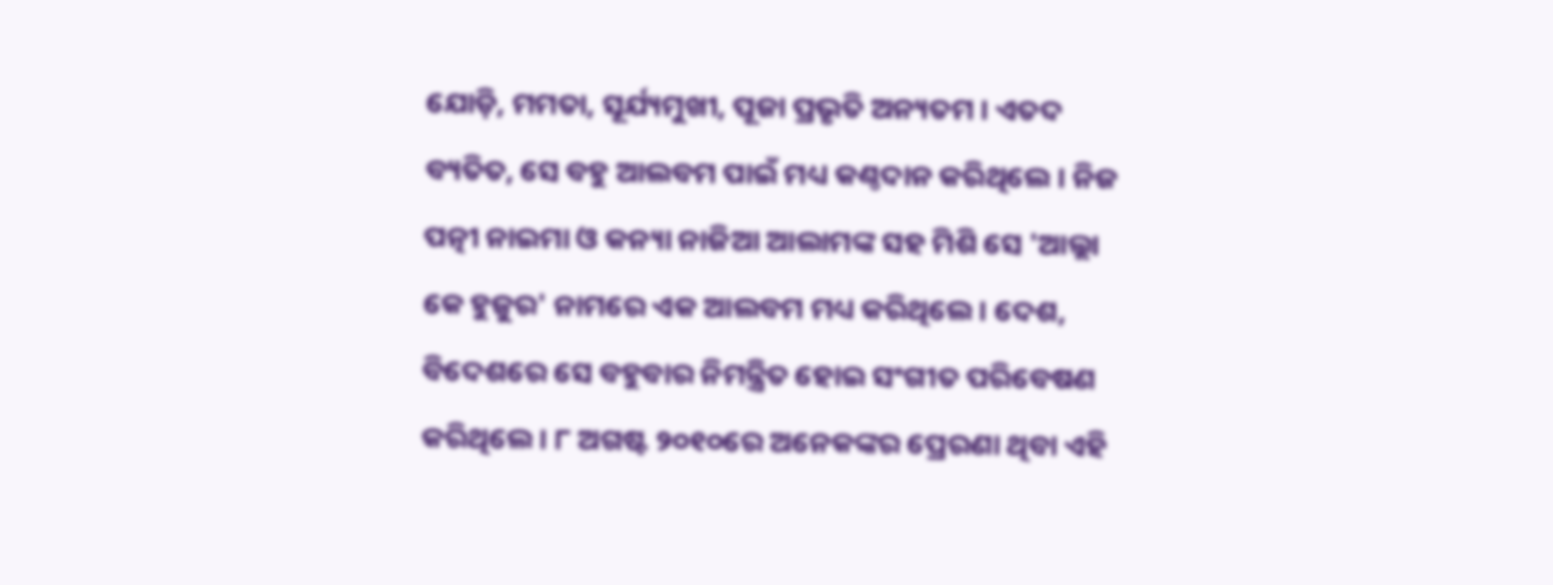ଯୋଡ଼ି, ମମତା, ସୂର୍ଯ୍ୟମୁଖୀ, ପୂଜା ପ୍ରଭୃତି ଅନ୍ୟତମ । ଏତଦ ବ୍ୟତିତ, ସେ ବହୁ ଆଲବମ ପାଇଁ ମଧ୍ୟ କଣ୍ଠଦାନ କରିଥିଲେ । ନିଜ ପତ୍ନୀ ନାଇମା ଓ କନ୍ୟା ନାଜିଆ ଆଲାମଙ୍କ ସହ ମିଶି ସେ 'ଆଲ୍ଲା କେ ହୁଜୁର' ନାମରେ ଏକ ଆଲବମ ମଧ୍ୟ କରିଥିଲେ। ଦେଶ, ବିଦେଶରେ ସେ ବହୁବାର ନିମନ୍ତ୍ରିତ ହୋଇ ସଂଗୀତ ପରିବେଷଣ କରିଥିଲେ। ୮ ଅଗଷ୍ଟ ୨୦୧୦ରେ ଅନେକଙ୍କର ପ୍ରେରଣା ଥିବା ଏହି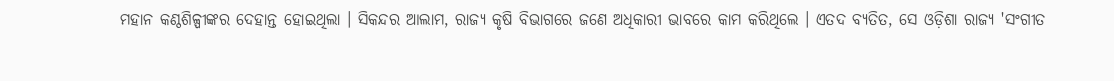ମହାନ କଣ୍ଠଶିଳ୍ପୀଙ୍କର ଦେହାନ୍ତ ହୋଇଥିଲା । ସିକନ୍ଦର ଆଲାମ, ରାଜ୍ୟ କୃଷି ବିଭାଗରେ ଜଣେ ଅଧିକାରୀ ଭାବରେ କାମ କରିଥିଲେ । ଏତଦ ବ୍ୟତିତ, ସେ ଓଡ଼ିଶା ରାଜ୍ୟ 'ସଂଗୀତ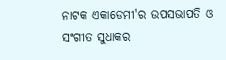ନାଟକ ଏକାଡେମୀ'ର ଉପସଭାପତି ଓ ସଂଗୀତ ସୁଧାକର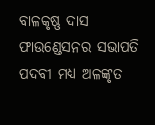ବାଳକୃଷ୍ଣ ଦାସ ଫାଉଣ୍ଡେସନର ସଭାପତି ପଦବୀ ମଧ୍ୟ ଅଳଙ୍କୃତ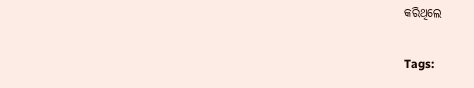କରିଥିଲେ

Tags: